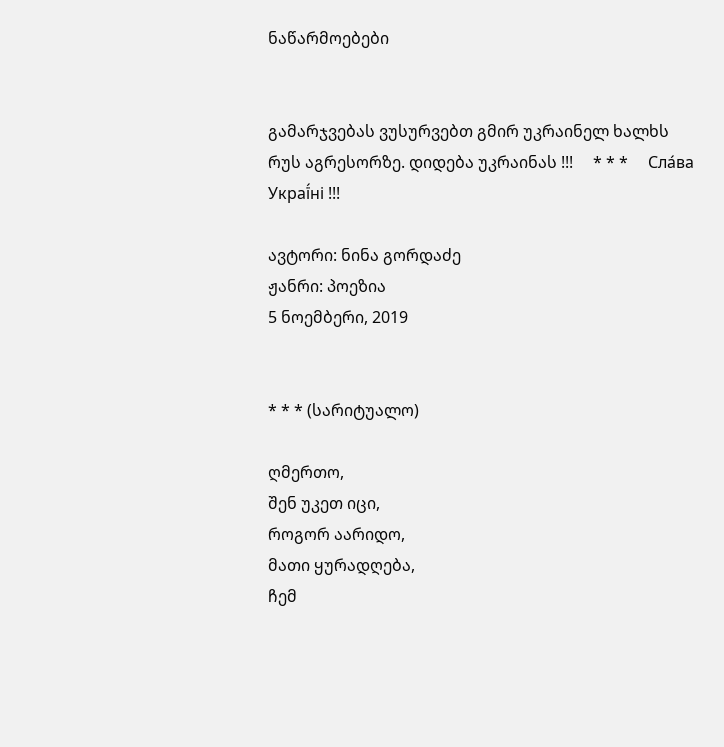ნაწარმოებები


გამარჯვებას ვუსურვებთ გმირ უკრაინელ ხალხს რუს აგრესორზე. დიდება უკრაინას !!!     * * *     Сла́ва Украї́ні !!!

ავტორი: ნინა გორდაძე
ჟანრი: პოეზია
5 ნოემბერი, 2019


* * * (სარიტუალო)

ღმერთო,
შენ უკეთ იცი,
როგორ აარიდო,
მათი ყურადღება,
ჩემ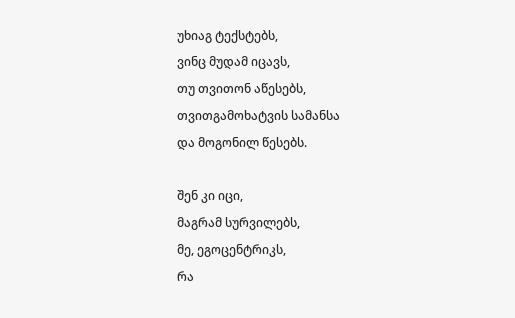უხიაგ ტექსტებს,
ვინც მუდამ იცავს,
თუ თვითონ აწესებს,
თვითგამოხატვის სამანსა
და მოგონილ წესებს.

შენ კი იცი,
მაგრამ სურვილებს,
მე, ეგოცენტრიკს,
რა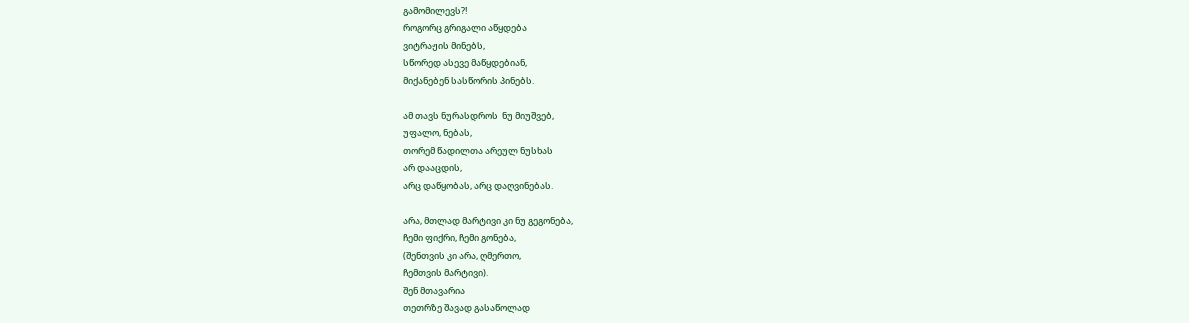გამომილევს?!
როგორც გრიგალი აწყდება
ვიტრაჟის მინებს,
სწორედ ასევე მაწყდებიან,
მიქანებენ სასწორის პინებს.

ამ თავს ნურასდროს  ნუ მიუშვებ,
უფალო, ნებას,
თორემ წადილთა არეულ ნუსხას
არ დააცდის,
არც დაწყობას, არც დაღვინებას.

არა, მთლად მარტივი კი ნუ გეგონება,
ჩემი ფიქრი, ჩემი გონება,
(შენთვის კი არა, ღმერთო,
ჩემთვის მარტივი).
შენ მთავარია
თეთრზე შავად გასაწოლად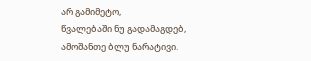არ გამიმეტო,
წვალებაში ნუ გადამაგდებ,
ამოშანთე ბლუ ნარატივი.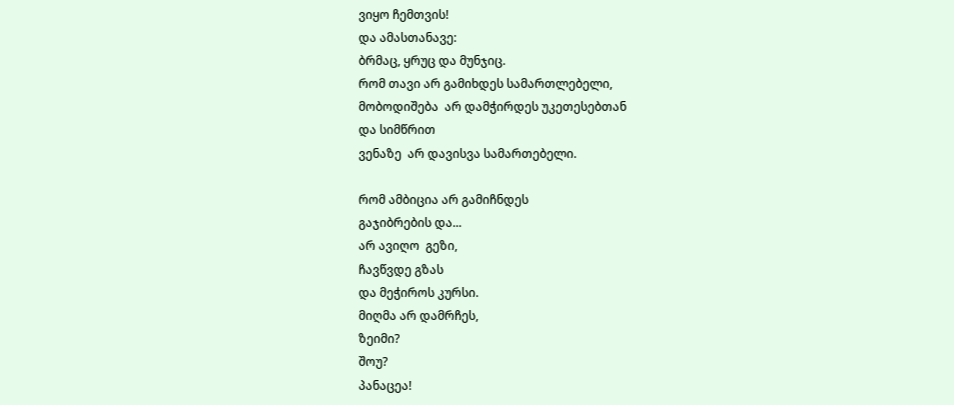ვიყო ჩემთვის!
და ამასთანავე:
ბრმაც, ყრუც და მუნჯიც.
რომ თავი არ გამიხდეს სამართლებელი,
მობოდიშება  არ დამჭირდეს უკეთესებთან
და სიმწრით
ვენაზე  არ დავისვა სამართებელი.

რომ ამბიცია არ გამიჩნდეს
გაჯიბრების და...
არ ავიღო  გეზი,
ჩავწვდე გზას
და მეჭიროს კურსი.
მიღმა არ დამრჩეს,
ზეიმი?
შოუ?
პანაცეა!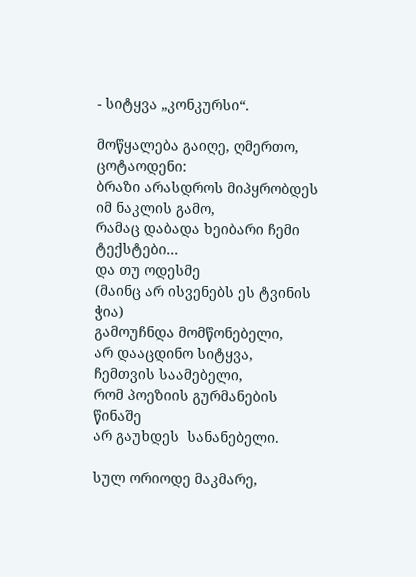- სიტყვა „კონკურსი“.

მოწყალება გაიღე, ღმერთო,
ცოტაოდენი:
ბრაზი არასდროს მიპყრობდეს
იმ ნაკლის გამო,
რამაც დაბადა ხეიბარი ჩემი ტექსტები...
და თუ ოდესმე
(მაინც არ ისვენებს ეს ტვინის ჭია)
გამოუჩნდა მომწონებელი,
არ დააცდინო სიტყვა,
ჩემთვის საამებელი,
რომ პოეზიის გურმანების წინაშე
არ გაუხდეს  სანანებელი.

სულ ორიოდე მაკმარე,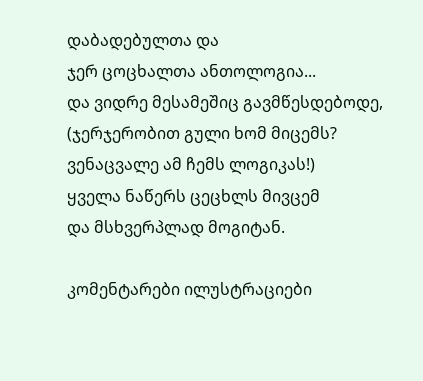დაბადებულთა და
ჯერ ცოცხალთა ანთოლოგია...
და ვიდრე მესამეშიც გავმწესდებოდე,
(ჯერჯერობით გული ხომ მიცემს?
ვენაცვალე ამ ჩემს ლოგიკას!)
ყველა ნაწერს ცეცხლს მივცემ
და მსხვერპლად მოგიტან.

კომენტარები ილუსტრაციები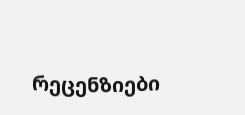რეცენზიები